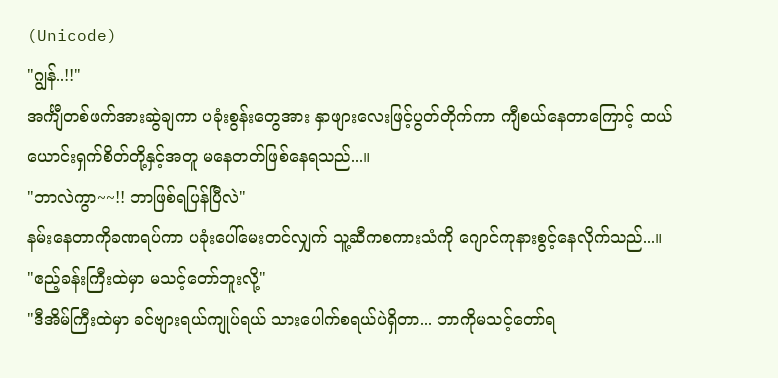(Unicode)
"ဂျွန်..!!"
အင်္ကျီတစ်ဖက်အားဆွဲချကာ ပခုံးစွန်းတွေအား နှာဖျားလေးဖြင့်ပွတ်တိုက်ကာ ကျီစယ်နေတာကြောင့် ထယ်ယောင်းရှက်စိတ်တို့နှင့်အတူ မနေတတ်ဖြစ်နေရသည်...။
"ဘာလဲကွာ~~!! ဘာဖြစ်ရပြန်ပြီလဲ"
နမ်းနေတာကိုခဏရပ်ကာ ပခုံးပေါ်မေးတင်လျှက် သူ့ဆီကစကားသံကို ဂျောင်ကုနားစွင့်နေလိုက်သည်...။
"ဧည့်ခန်းကြီးထဲမှာ မသင့်တော်ဘူးလို့"
"ဒီအိမ်ကြီးထဲမှာ ခင်ဗျားရယ်ကျုပ်ရယ် သားပေါက်စရယ်ပဲရှိတာ... ဘာကိုမသင့်တော်ရ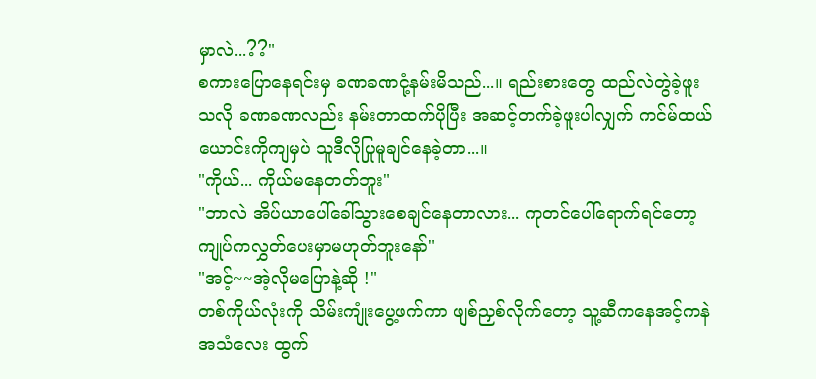မှာလဲ...??"
စကားပြောနေရင်းမှ ခဏခဏငုံ့နမ်းမိသည်...။ ရည်းစားတွေ ထည်လဲတွဲခဲ့ဖူးသလို ခဏခဏလည်း နမ်းတာထက်ပိုပြီး အဆင့်တက်ခဲ့ဖူးပါလျှက် ကင်မ်ထယ်ယောင်းကိုကျမှပဲ သူဒီလိုပြုမူချင်နေခဲ့တာ...။
"ကိုယ်... ကိုယ်မနေတတ်ဘူး"
"ဘာလဲ အိပ်ယာပေါ်ခေါ်သွားစေချင်နေတာလား... ကုတင်ပေါ်ရောက်ရင်တော့ ကျုပ်ကလွှတ်ပေးမှာမဟုတ်ဘူးနော်"
"အင့်~~အဲ့လိုမပြောနဲ့ဆို !"
တစ်ကိုယ်လုံးကို သိမ်းကျုံးပွေ့ဖက်ကာ ဖျစ်ညှစ်လိုက်တော့ သူ့ဆီကနေအင့်ကနဲအသံလေး ထွက်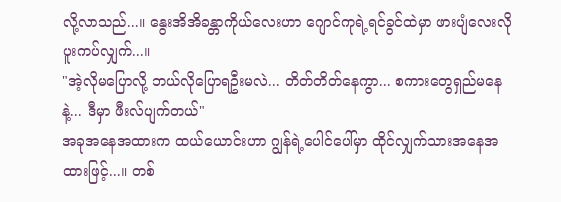လို့လာသည်...။ နွေးအိအိခန္တာကိုယ်လေးဟာ ဂျောင်ကုရဲ့ရင်ခွင်ထဲမှာ ဖားပျံလေးလိုပူးကပ်လျှက်...။
"အဲ့လိုမပြောလို့ ဘယ်လိုပြောရဦးမလဲ... တိတ်တိတ်နေကွာ... စကားတွေရှည်မနေနဲ့... ဒီမှာ ဖီးလ်ပျက်တယ်"
အခုအနေအထားက ထယ်ယောင်းဟာ ဂျွန်ရဲ့ပေါင်ပေါ်မှာ ထိုင်လျှက်သားအနေအထားဖြင့်...။ တစ်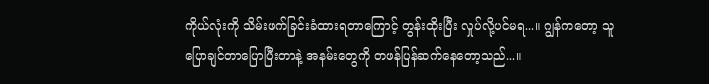ကိုယ်လုံးကို သိမ်းဖက်ခြင်းခံထားရတာကြောင့် တွန်းထိုးပြီး လှုပ်လို့ပင်မရ...။ ဂျွန်ကတော့ သူပြောချင်တာပြောပြီးတာနဲ့ အနမ်းတွေကို တဖန်ပြန်ဆက်နေတော့သည်...။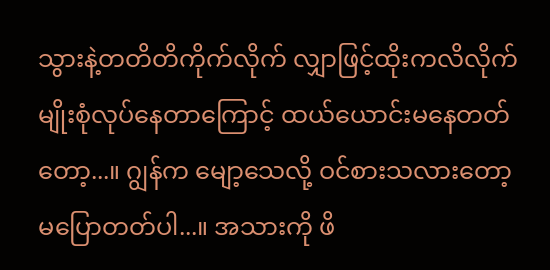သွားနဲ့တတိတိကိုက်လိုက် လျှာဖြင့်ထိုးကလိလိုက် မျိုးစုံလုပ်နေတာကြောင့် ထယ်ယောင်းမနေတတ်တော့...။ ဂျွန်က မျော့သေလို့ ဝင်စားသလားတော့မပြောတတ်ပါ...။ အသားကို ဖိ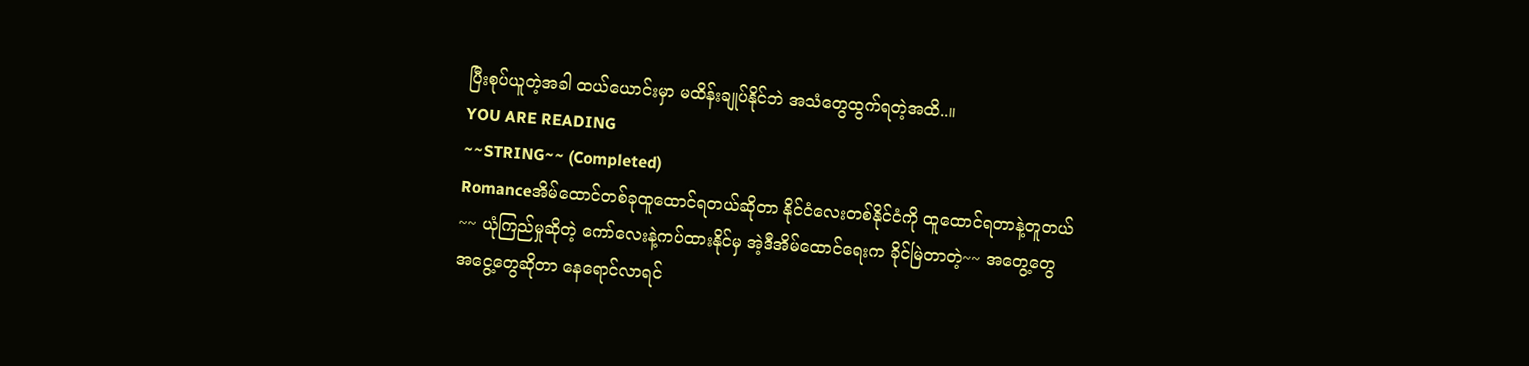ပြီးစုပ်ယူတဲ့အခါ ထယ်ယောင်းမှာ မထိန်းချုပ်နိုင်ဘဲ အသံတွေထွက်ရတဲ့အထိ..။
YOU ARE READING
~~STRING~~ (Completed)
Romanceအိမ်ထောင်တစ်ခုထူထောင်ရတယ်ဆိုတာ နိုင်ငံလေးတစ်နိုင်ငံကို ထူထောင်ရတာနဲ့တူတယ်~~ ယုံကြည်မှုဆိုတဲ့ ကော်လေးနဲ့ကပ်ထားနိုင်မှ အဲ့ဒီအိမ်ထောင်ရေးက ခိုင်မြဲတာတဲ့~~ အတွေ့တွေ အငွေ့တွေဆိုတာ နေရောင်လာရင်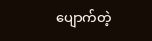ပျောက်တဲ့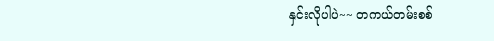နှင်းလိုပါပဲ~~ တကယ်တမ်းစစ်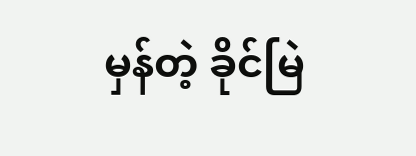မှန်တဲ့ ခိုင်မြဲ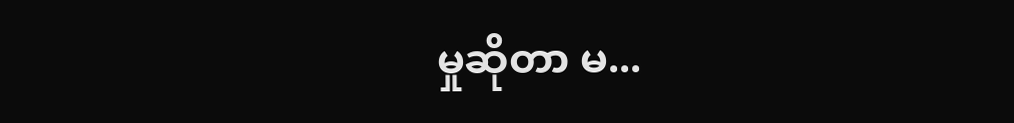မှုဆိုတာ မ...